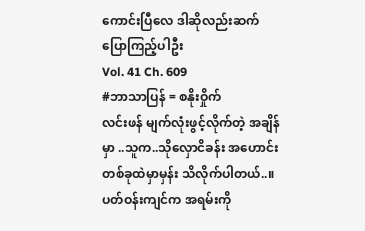ကောင်းပြီလေ ဒါဆိုလည်းဆက်ပြောကြည့်ပါဦး
Vol. 41 Ch. 609
#ဘာသာပြန် = စနိုးဝှိုက်
လင်းဖန် မျက်လုံးဖွင့်လိုက်တဲ့ အချိန်မှာ ..သူက..သိုလှောငိခန်း အဟောင်းတစ်ခုထဲမှာမှန်း သိလိုက်ပါတယ်..။ပတ်ဝန်းကျင်က အရမ်းကို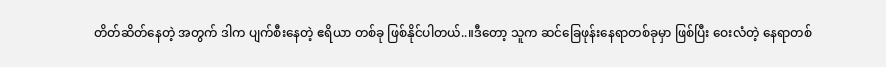တိတ်ဆိတ်နေတဲ့ အတွက် ဒါက ပျက်စီးနေတဲ့ ဧရိယာ တစ်ခု ဖြစ်နိုင်ပါတယ်..။ဒီတော့ သူက ဆင်ခြေဖုန်းနေရာတစ်ခုမှာ ဖြစ်ပြီး ဝေးလံတဲ့ နေရာတစ်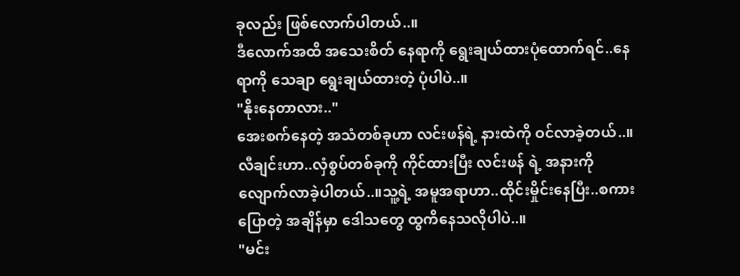ခုလည်း ဖြစ်လောက်ပါတယ်..။
ဒီလောက်အထိ အသေးစိတ် နေရာကို ရွေးချယ်ထားပုံထောက်ရင်..နေရာကို သေချာ ရွေးချယ်ထားတဲ့ ပုံပါပဲ..။
"နိုးနေတာလား.."
အေးစက်နေတဲ့ အသံတစ်ခုဟာ လင်းဖန်ရဲ့ နားထဲကို ဝင်လာခဲ့တယ်..။လီချင်းဟာ..လှံစွပ်တစ်ခုကို ကိုင်ထားပြီး လင်းဖန် ရဲ့ အနားကို လျောက်လာခဲ့ပါတယ်..။သူ့ရဲ့ အမူအရာဟာ..ထိုင်းမှိုင်းနေပြီး..စကားပြောတဲ့ အချိန်မှာ ဒေါသတွေ ထွကိနေသလိုပါပဲ..။
"မင်း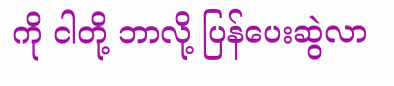ကို ငါတို့ ဘာလို့ ပြန်ပေးဆွဲလာ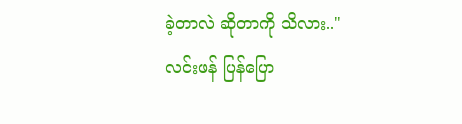ခဲ့တာလဲ ဆိုတာကို သိလား.."
လင်းဖန် ပြန်ပြော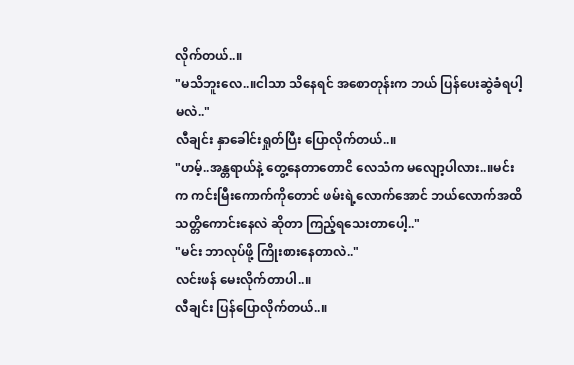လိုက်တယ်..။
"မသိဘူးလေ..။ငါသာ သိနေရင် အစောတုန်းက ဘယ် ပြန်ပေးဆွဲခံရပါ့မလဲ.."
လီချင်း နှာခေါင်းရှုတ်ပြီး ပြောလိုက်တယ်..။
"ဟမ့်..အန္တရာယ်နဲ့ တွေ့နေတာတောငိ လေသံက မလျော့ပါလား..။မင်းက ကင်းမြီးကောက်ကိုတောင် ဖမ်းရဲ့လောက်အောင် ဘယ်လောက်အထိ သတ္တိကောင်းနေလဲ ဆိုတာ ကြည့်ရသေးတာပေါ့.."
"မင်း ဘာလုပ်ဖို့ ကြိုးစားနေတာလဲ.."
လင်းဖန် မေးလိုက်တာပါ..။
လီချင်း ပြန်ပြောလိုက်တယ်..။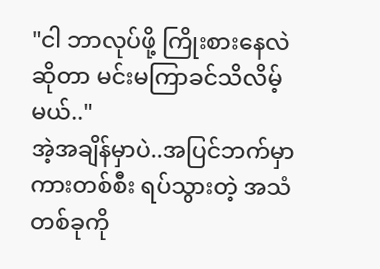"ငါ ဘာလုပ်ဖို့ ကြိုးစားနေလဲ ဆိုတာ မင်းမကြာခင်သိလိမ့်မယ်.."
အဲ့အချိန်မှာပဲ..အပြင်ဘက်မှာ ကားတစ်စီး ရပ်သွားတဲ့ အသံတစ်ခုကို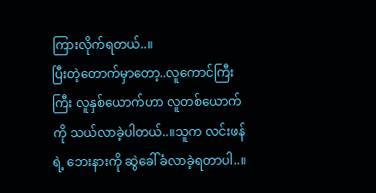ကြားလိုက်ရတယ်..။
ပြီးတဲ့တောက်မှာတော့..လူကောင်ကြီးကြီး လူနှစ်ယောက်ဟာ လူတစ်ယောက်ကို သယ်လာခဲ့ပါတယ်..။သူက လင်းဖန်ရဲ့ ဘေးနားကို ဆွဲခေါ်ခံလာခဲ့ရတာပါ..။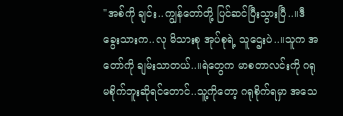"အစ်ကို ချင်း..ကျွန်တော်တို့ ပြင်ဆင်ပြီးသွားပြီ..။ဒီခွေးသားက..လု မိသားစု အုပ်စုရဲ့ သူဌေးပဲ..။သူက အတော်ကို ချမ်းသာတယ်..။ရဲတွေက မာစတာလင်းကို ဂရုမစိုက်ဘူးဆိုရင်တောင်..သူ့ကိုတော့ ဂရုစိုက်ရမှာ အသေ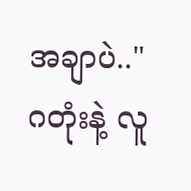အချာပဲ.."
ဂတုံးနဲ့ လူ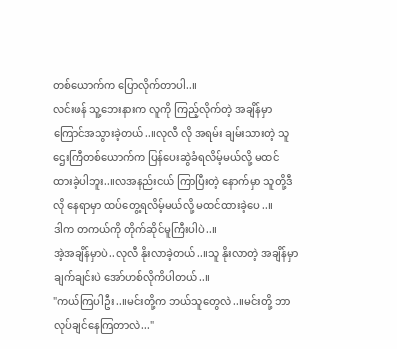တစ်ယောက်က ပြောလိုက်တာပါ..။
လင်းဖန် သူ့ဘေးနားက လူကို ကြည့်လိုက်တဲ့ အချိန်မှာကြောင်အသွားခဲ့တယ်..။လုလီ လို အရမ်း ချမ်းသားတဲ့ သူဌေးကြီတစ်ယောက်က ပြန်ပေးဆွဲခံရလိမ့်မယ်လို့ မထင်ထားခဲ့ပါဘူး..။လအနည်းငယ် ကြာပြီးတဲ့ နောက်မှာ သူတို့ဒီလို နေရာမှာ ထပ်တွေ့ရလိမ့်မယ်လို့ မထင်ထားခဲ့ပေ..။
ဒါက တကယ်ကို တိုက်ဆိုင်မူကြီးပါပဲ..။
အဲ့အချိန်မှာပဲ..လုလီ နိုးလာခဲ့တယ်..။သူ နိုးလာတဲ့ အချိန်မှာ ချက်ချင်းပဲ အော်ဟစ်လိုကိပါတယ်..။
"ကယ်ကြပါဦး..။မင်းတို့က ဘယ်သူတွေလဲ..။မင်းတို့ ဘာလုပ်ချင်နေကြတာလဲ..."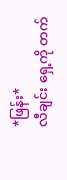*ဖြန်း*
လီချင်း ရှေ့ကို တက်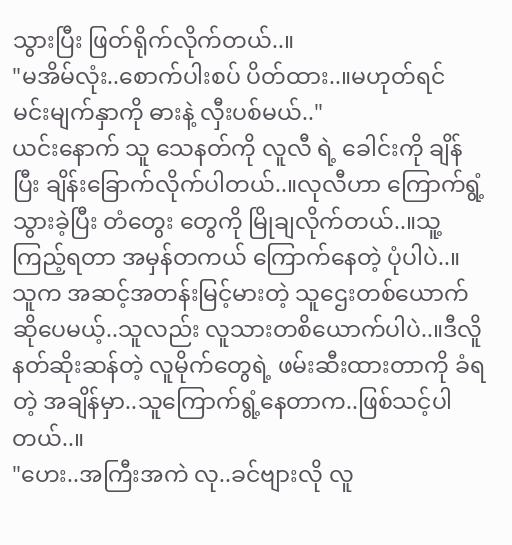သွားပြီး ဖြတ်ရိုက်လိုက်တယ်..။
"မအိမ်လုံး..စောက်ပါးစပ် ပိတ်ထား..။မဟုတ်ရင် မင်းမျက်နှာကို ဓားနဲ့ လှီးပစ်မယ်.."
ယင်းနောက် သူ သေနတ်ကို လူလီ ရဲ့ ခေါင်းကို ချိန်ပြီး ချိန်းခြောက်လိုက်ပါတယ်..။လုလီဟာ ကြောက်ရွံ့သွားခဲ့ပြီး တံတွေး တွေကို မြိုချလိုက်တယ်..။သူ့ကြည့်ရတာ အမှန်တကယ် ကြောက်နေတဲ့ ပုံပါပဲ..။
သူက အဆင့်အတန်းမြင့်မားတဲ့ သူဌေးတစ်ယောက်ဆိုပေမယ့်..သူလည်း လူသားတစိယောက်ပါပဲ..။ဒီလိူ နတ်ဆိုးဆန်တဲ့ လူမိုက်တွေရဲ့ ဖမ်းဆီးထားတာကို ခံရတဲ့ အချိန်မှာ..သူကြောက်ရွံ့နေတာက..ဖြစ်သင့်ပါတယ်..။
"ဟေး..အကြီးအကဲ လု..ခင်ဗျားလို လူ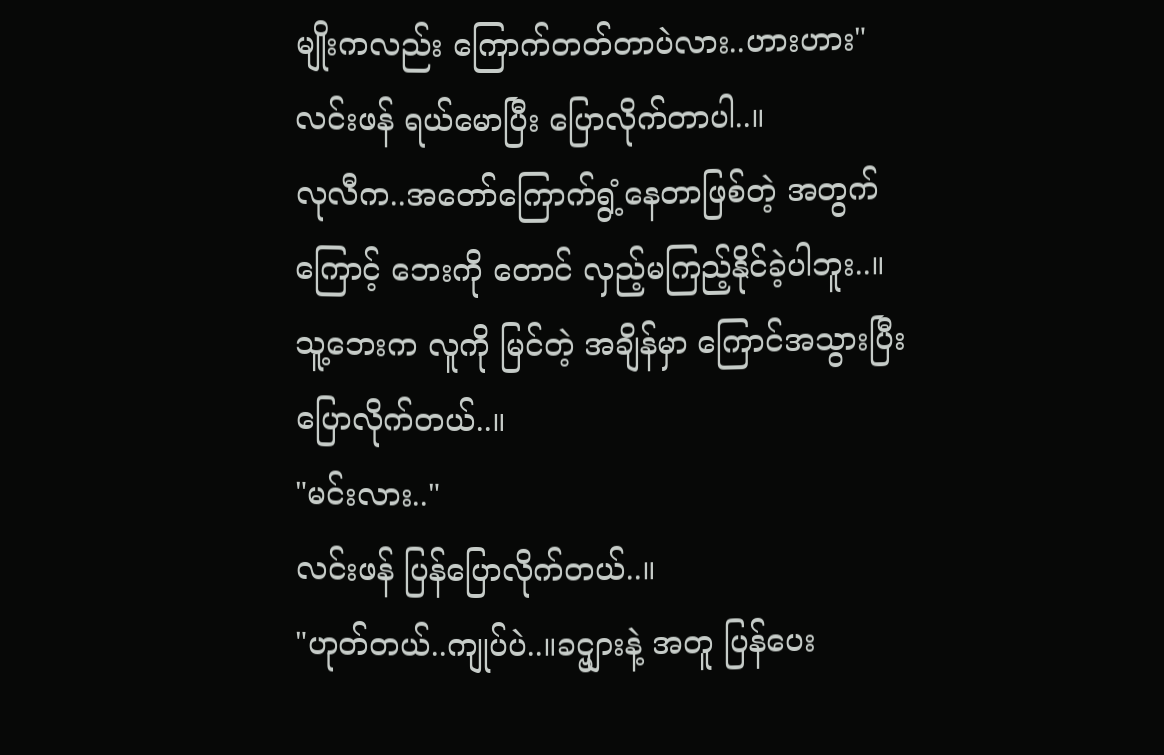မျိုးကလည်း ကြောက်တတ်တာပဲလား..ဟားဟား"
လင်းဖန် ရယ်မောပြီး ပြောလိုက်တာပါ..။
လုလီက..အတော်ကြောက်ရွံ့နေတာဖြစ်တဲ့ အတွက်ကြောင့် ဘေးကို တောင် လှည့်မကြည့်နိုင်ခဲ့ပါဘူး..။သူ့ဘေးက လူကို မြင်တဲ့ အချိန်မှာ ကြောင်အသွားပြီး ပြောလိုက်တယ်..။
"မင်းလား.."
လင်းဖန် ပြန်ပြောလိုက်တယ်..။
"ဟုတ်တယ်..ကျုပ်ပဲ..။ခင္ဗျားနဲ့ အတူ ပြန်ပေး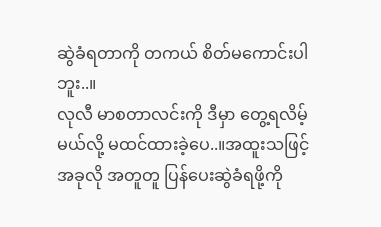ဆွဲခံရတာကို တကယ် စိတ်မကောင်းပါဘူး..။
လုလီ မာစတာလင်းကို ဒီမှာ တွေ့ရလိမ့်မယ်လို့ မထင်ထားခဲ့ပေ..။အထူးသဖြင့် အခုလို အတူတူ ပြန်ပေးဆွဲခံရဖို့ကို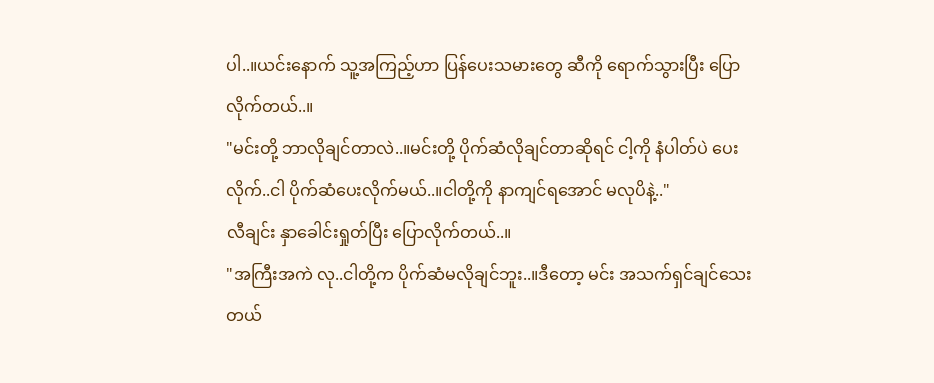ပါ..။ယင်းနောက် သူ့အကြည့်ဟာ ပြန်ပေးသမားတွေ ဆီကို ရောက်သွားပြီး ပြောလိုက်တယ်..။
"မင်းတို့ ဘာလိုချင်တာလဲ..။မင်းတို့ ပိုက်ဆံလိုချင်တာဆိုရင် ငါ့ကို နံပါတ်ပဲ ပေးလိုက်..ငါ ပိုက်ဆံပေးလိုက်မယ်..။ငါတို့ကို နာကျင်ရအောင် မလုပိနဲ့.."
လီချင်း နှာခေါင်းရှုတ်ပြီး ပြောလိုက်တယ်..။
"အကြီးအကဲ လု..ငါတို့က ပိုက်ဆံမလိုချင်ဘူး..။ဒီတော့ မင်း အသက်ရှင်ချင်သေးတယ်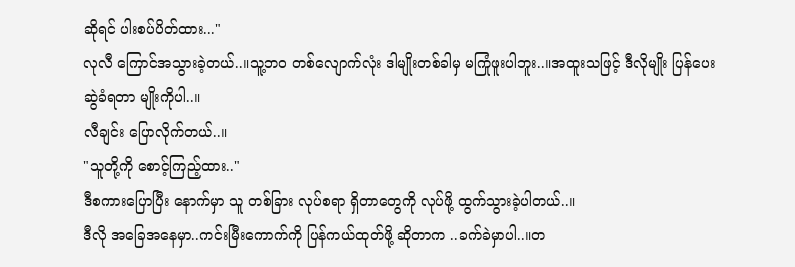ဆိုရင် ပါးစပ်ပိတ်ထား..."
လုလီ ကြောင်အသွားခဲ့တယ်..။သူ့ဘဝ တစ်လျောက်လုံး ဒါမျိုးတစ်ခါမှ မကြုံဖူးပါဘူး..။အထူးသဖြင့် ဒီလိုမျိုး ပြန်ပေးဆွဲခံရတာ မျိုးကိုပါ..။
လီချင်း ပြောလိုက်တယ်..။
"သူတို့ကို စောင့်ကြည့်ထား.."
ဒီစကားပြောပြီး နောက်မှာ သူ တစ်ခြား လုပ်စရာ ရှိတာတွေကို လုပ်ဖို့ ထွက်သွားခဲ့ပါတယ်..။
ဒီလို အခြေအနေမှာ..ကင်းမြီးကောက်ကို ပြန်ကယ်ထုတ်ဖို့ ဆိုတာက ..ခက်ခဲမှာပါ..။တ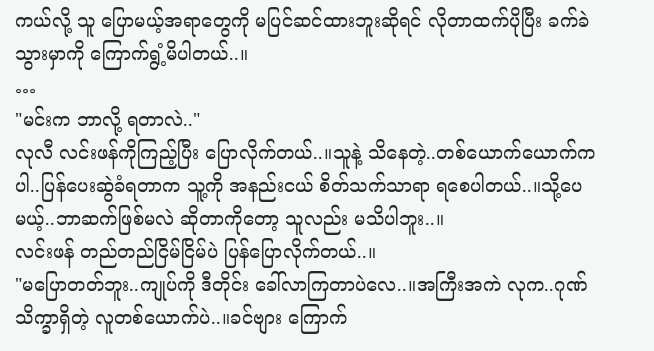ကယ်လို့ သူ ပြောမယ့်အရာတွေကို မပြင်ဆင်ထားဘူးဆိုရင် လိုတာထက်ပိုပြီး ခက်ခဲသွားမှာကို ကြောက်ရွံ့မိပါတယ်..။
…
"မင်းက ဘာလို့ ရတာလဲ.."
လုလီ လင်းဖန်ကိုကြည့်ပြီး ပြောလိုက်တယ်..။သူနဲ့ သိနေတဲ့..တစ်ယောက်ယောက်ကပါ..ပြန်ပေးဆွဲခံရတာက သူ့ကို အနည်းငယ် စိတ်သက်သာရာ ရစေပါတယ်..။သို့ပေမယ့်..ဘာဆက်ဖြစ်မလဲ ဆိုတာကိုတော့ သူလည်း မသိပါဘူး..။
လင်းဖန် တည်တည်ငြိမ်ငြိမ်ပဲ ပြန်ပြောလိုက်တယ်..။
"မပြောတတ်ဘူး..ကျုပ်ကို ဒီတိုင်း ခေါ်လာကြတာပဲလေ..။အကြီးအကဲ လုက..ဂုဏ်သိက္ခာရှိတဲ့ လူတစ်ယောက်ပဲ..။ခင်ဗျား ကြောက်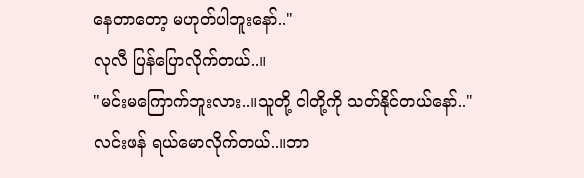နေတာတော့ မဟုတ်ပါဘူးနော်.."
လုလီ ပြန်ပြောလိုက်တယ်..။
"မင်းမကြောက်ဘူးလား..။သူတို့ ငါတို့ကို သတ်နိုင်တယ်နော်.."
လင်းဖန် ရယ်မောလိုက်တယ်..။ဘာ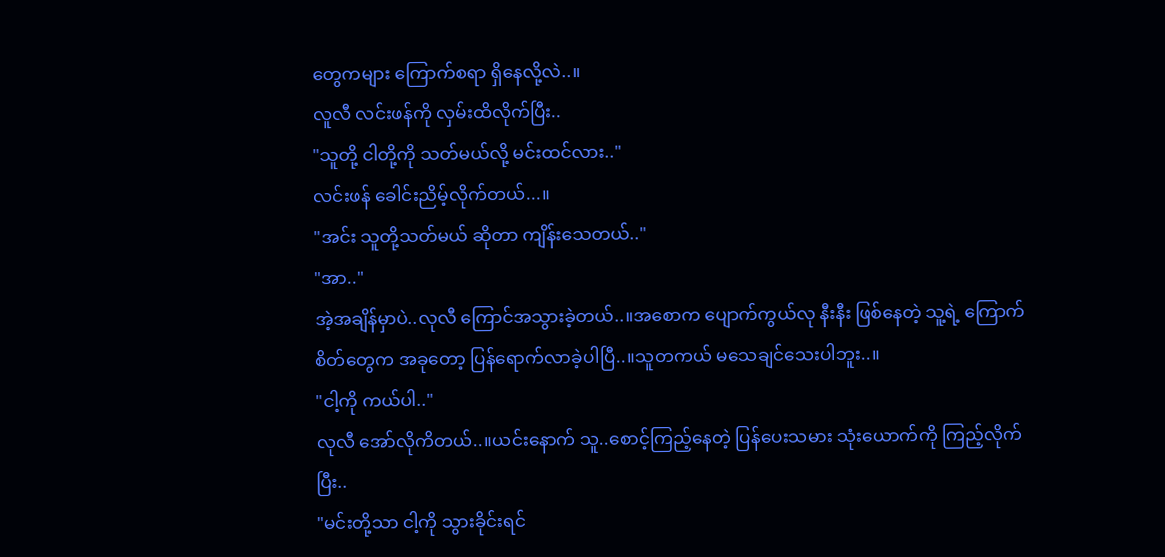တွေကများ ကြောက်စရာ ရှိနေလို့လဲ..။
လူလီ လင်းဖန်ကို လှမ်းထိလိုက်ပြီး..
"သူတို့ ငါတို့ကို သတ်မယ်လို့ မင်းထင်လား.."
လင်းဖန် ခေါင်းညိမ့်လိုက်တယ်...။
"အင်း သူတို့သတ်မယ် ဆိုတာ ကျိန်းသေတယ်.."
"အာ.."
အဲ့အချိန်မှာပဲ..လုလီ ကြောင်အသွားခဲ့တယ်..။အစောက ပျောက်ကွယ်လု နီးနီး ဖြစ်နေတဲ့ သူ့ရဲ့ ကြောက်စိတ်တွေက အခုတော့ ပြန်ရောက်လာခဲ့ပါပြီ..။သူတကယ် မသေချင်သေးပါဘူး..။
"ငါ့ကို ကယ်ပါ.."
လုလီ အော်လိုကိတယ်..။ယင်းနောက် သူ..စောင့်ကြည့်နေတဲ့ ပြန်ပေးသမား သုံးယောက်ကို ကြည့်လိုက်ပြီး..
"မင်းတို့သာ ငါ့ကို သွားခိုင်းရင်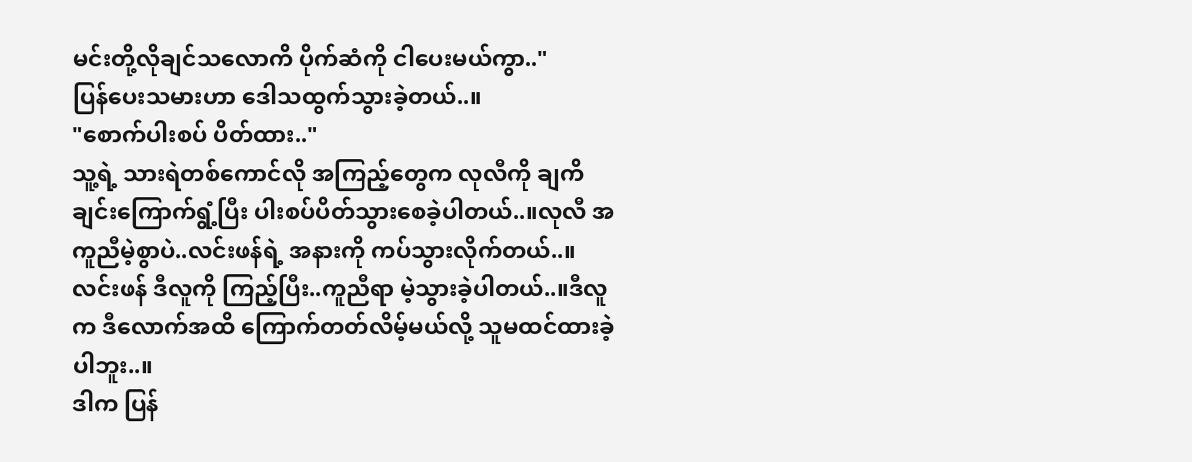မင်းတို့လိုချင်သလောကိ ပိုက်ဆံကို ငါပေးမယ်ကွာ.."
ပြန်ပေးသမားဟာ ဒေါသထွက်သွားခဲ့တယ်..။
"စောက်ပါးစပ် ပိတ်ထား.."
သူ့ရဲ့ သားရဲတစ်ကောင်လို အကြည့်တွေက လုလီကို ချကိချင်းကြောက်ရွံ့ပြီး ပါးစပ်ပိတ်သွားစေခဲ့ပါတယ်..။လုလီ အကူညီမဲ့စွာပဲ..လင်းဖန်ရဲ့ အနားကို ကပ်သွားလိုက်တယ်..။
လင်းဖန် ဒီလူကို ကြည့်ပြီး..ကူညီရာ မဲ့သွားခဲ့ပါတယ်..။ဒီလူက ဒီလောက်အထိ ကြောက်တတ်လိမ့်မယ်လို့ သူမထင်ထားခဲ့ပါဘူး..။
ဒါက ပြန်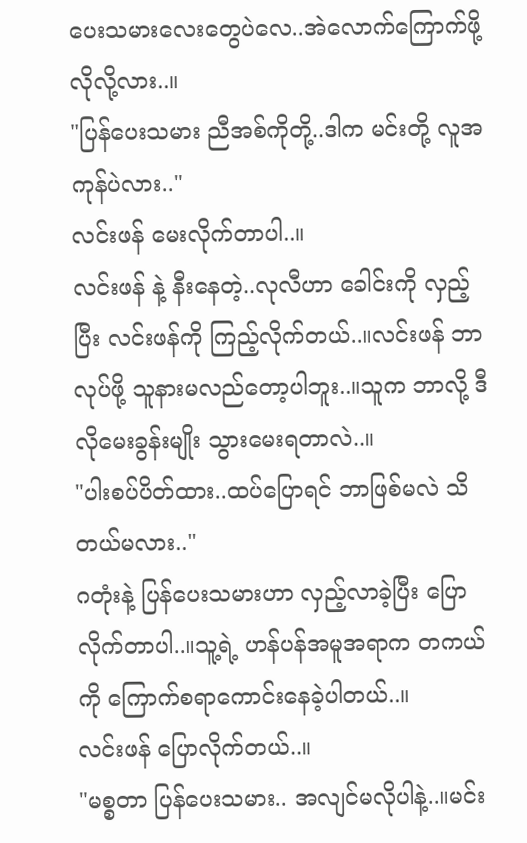ပေးသမားလေးတွေပဲလေ..အဲလောက်ကြောက်ဖို့ လိုလို့လား..။
"ပြန်ပေးသမား ညီအစ်ကိုတို့..ဒါက မင်းတို့ လူအကုန်ပဲလား.."
လင်းဖန် မေးလိုက်တာပါ..။
လင်းဖန် နဲ့ နီးနေတဲ့..လုလီဟာ ခေါင်းကို လှည့်ပြီး လင်းဖန်ကို ကြည့်လိုက်တယ်..။လင်းဖန် ဘာလုပ်ဖို့ သူနားမလည်တော့ပါဘူး..။သူက ဘာလို့ ဒီလိုမေးခွန်းမျိုး သွားမေးရတာလဲ..။
"ပါးစပ်ပိတ်ထား..ထပ်ပြောရင် ဘာဖြစ်မလဲ သိတယ်မလား.."
ဂတုံးနဲ့ ပြန်ပေးသမားဟာ လှည့်လာခဲ့ပြီး ပြောလိုက်တာပါ..။သူ့ရဲ့ ဟန်ပန်အမူအရာက တကယ်ကို ကြောက်စရာကောင်းနေခဲ့ပါတယ်..။
လင်းဖန် ပြောလိုက်တယ်..။
"မစ္စတာ ပြန်ပေးသမား.. အလျင်မလိုပါနဲ့..။မင်း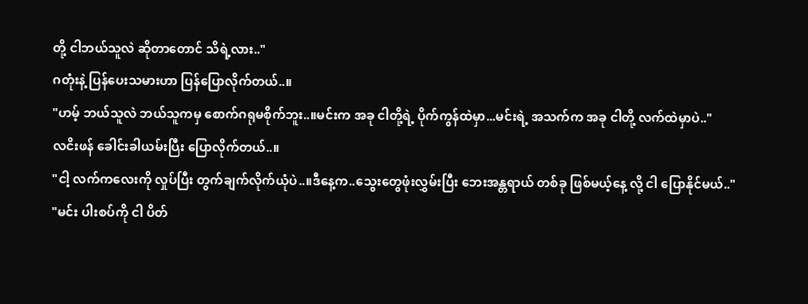တို့ ငါဘယ်သူလဲ ဆိုတာတောင် သိရဲ့လား.."
ဂတုံးနဲ့ ပြန်ပေးသမားဟာ ပြန်ပြောလိုက်တယ်..။
"ဟမ့် ဘယ်သူလဲ ဘယ်သူကမှ စောက်ဂရုမစိုက်ဘူး..။မင်းက အခု ငါတို့ရဲ့ ပိုက်ကွန်ထဲမှာ...မင်းရဲ့ အသက်က အခု ငါတို့ လက်ထဲမှာပဲ.."
လငိးဖန် ခေါင်းခါယမ်းပြီး ပြောလိုက်တယ်..။
"ငါ့ လက်ကလေးကို လှုပ်ပြီး တွက်ချက်လိုက်ယုံပဲ..။ဒီနေ့က..သွေးတွေဖုံးလွှမ်းပြီး ဘေးအန္တရာယ် တစ်ခု ဖြစ်မယ့်နေ့ လို့ ငါ ပြောနိုင်မယ်.."
"မင်း ပါးစပ်ကို ငါ ပိတ်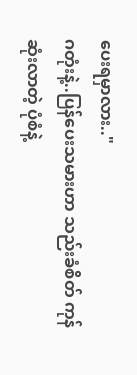ပေးရမှာလား.."
ဂတုံးနဲ့..ပြန်ပေးသမားဟာ သည်းခံစိတ် ကုန်ဆုံးလာတဲ့ ပုံစံနဲ့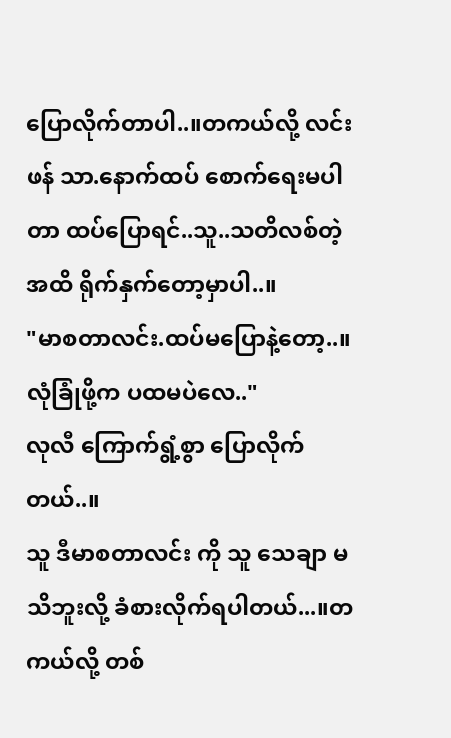ပြောလိုက်တာပါ..။တကယ်လို့ လင်းဖန် သာ.နောက်ထပ် စောက်ရေးမပါတာ ထပ်ပြောရင်..သူ..သတိလစ်တဲ့ အထိ ရိုက်နှက်တော့မှာပါ..။
"မာစတာလင်း.ထပ်မပြောနဲ့တော့..။လုံခြုံဖို့က ပထမပဲလေ.."
လုလီ ကြောက်ရွံ့စွာ ပြောလိုက်တယ်..။
သူ ဒီမာစတာလင်း ကို သူ သေချာ မသိဘူးလို့ ခံစားလိုက်ရပါတယ်...။တကယ်လို့ တစ်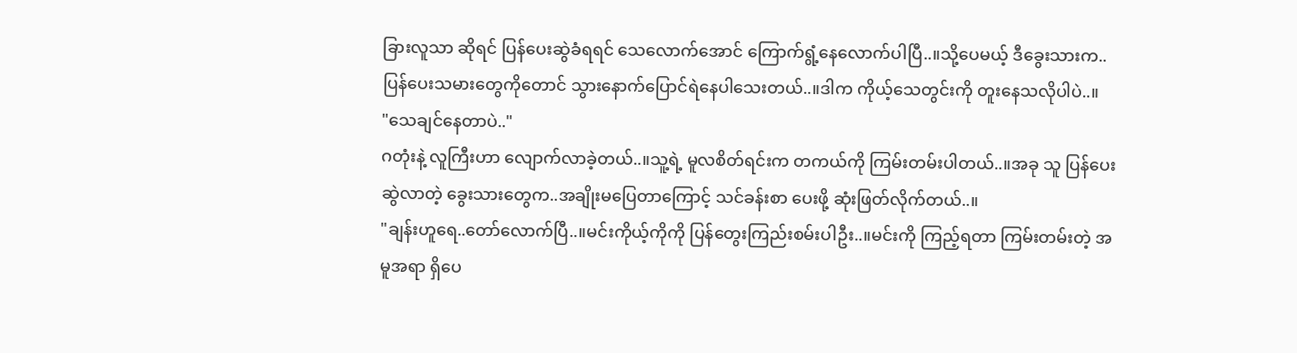ခြားလူသာ ဆိုရင် ပြန်ပေးဆွဲခံရရင် သေလောက်အောင် ကြောက်ရွံ့နေလောက်ပါပြီ..။သို့ပေမယ့် ဒီခွေးသားက..ပြန်ပေးသမားတွေကိုတောင် သွားနောက်ပြောင်ရဲနေပါသေးတယ်..။ဒါက ကိုယ့်သေတွင်းကို တူးနေသလိုပါပဲ..။
"သေချင်နေတာပဲ.."
ဂတုံးနဲ့ လူကြီးဟာ လျောက်လာခဲ့တယ်..။သူ့ရဲ့ မူလစိတ်ရင်းက တကယ်ကို ကြမ်းတမ်းပါတယ်..။အခု သူ ပြန်ပေးဆွဲလာတဲ့ ခွေးသားတွေက..အချိုးမပြေတာကြောင့် သင်ခန်းစာ ပေးဖို့ ဆုံးဖြတ်လိုက်တယ်..။
"ချန်းဟူရေ..တော်လောက်ပြီ..။မင်းကိုယ့်ကိုကို ပြန်တွေးကြည်းစမ်းပါဦး..။မင်းကို ကြည့်ရတာ ကြမ်းတမ်းတဲ့ အမူအရာ ရှိပေ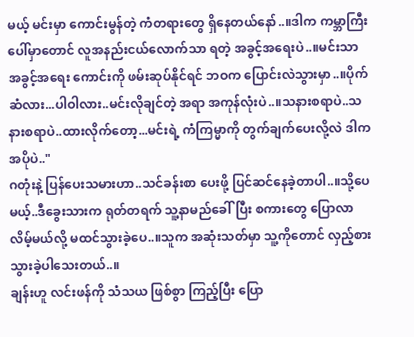မယ့် မင်းမှာ ကောင်းမွန်တဲ့ ကံတရားတွေ ရှိနေတယ်နော်..။ဒါက ကမ္ဘာကြီးပေါ်မှာတောင် လူအနည်းငယ်လောက်သာ ရတဲ့ အခွင့်အရေးပဲ..။မင်းသာ အခွင့်အရေး ကောင်းကို ဖမ်းဆုပ်နိုင်ရင် ဘဝက ပြောင်းလဲသွားမှာ..။ပိုက်ဆံလား...ပါဝါလား..မင်းလိုချင်တဲ့ အရာ အကုန်လုံးပဲ..။သနားစရာပဲ..သနားစရာပဲ..ထားလိုက်တော့...မင်းရဲ့ ကံကြမ္မာကို တွက်ချက်ပေးလို့လဲ ဒါက အပိုပဲ.."
ဂတုံးနဲ့ ပြန်ပေးသမားဟာ..သင်ခန်းစာ ပေးဖို့ ပြင်ဆင်နေခဲ့တာပါ..။သို့ပေမယ့်..ဒီခွေးသားက ရုတ်တရက် သူ့နာမည်ခေါ်ပြီး စကားတွေ ပြောလာလိမ့်မယ်လို့ မထင်သွားခဲ့ပေ..။သူက အဆုံးသတ်မှာ သူ့ကိုတောင် လှည့်စားသွားခဲ့ပါသေးတယ်..။
ချန်းဟူ လင်းဖန်ကို သံသယ ဖြစ်စွာ ကြည့်ပြီး ပြော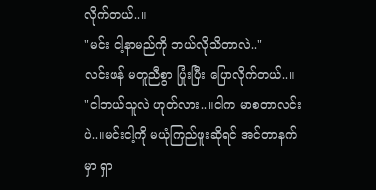လိုက်တယ်..။
"မင်း ငါ့နာမည်ကို ဘယ်လိုသိတာလဲ.."
လင်းဖန် မတူညီစွာ ပြုံးပြီး ပြောလိုက်တယ်..။
"ငါဘယ်သူလဲ ဟုတ်လား..။ငါက မာစတာလင်းပဲ..။မင်းငါ့ကို မယုံကြည်ဖူးဆိုရင် အင်တာနက်မှာ ရှာ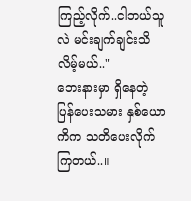ကြည့်လိုက်..ငါဘယ်သူလဲ မင်းချက်ချင်းသိလိမ့်မယ်.."
ဘေးနားမှာ ရှိနေတဲ့ ပြန်ပေးသမား နှစ်ယောကိက သတိပေးလိုက်ကြတယ်..။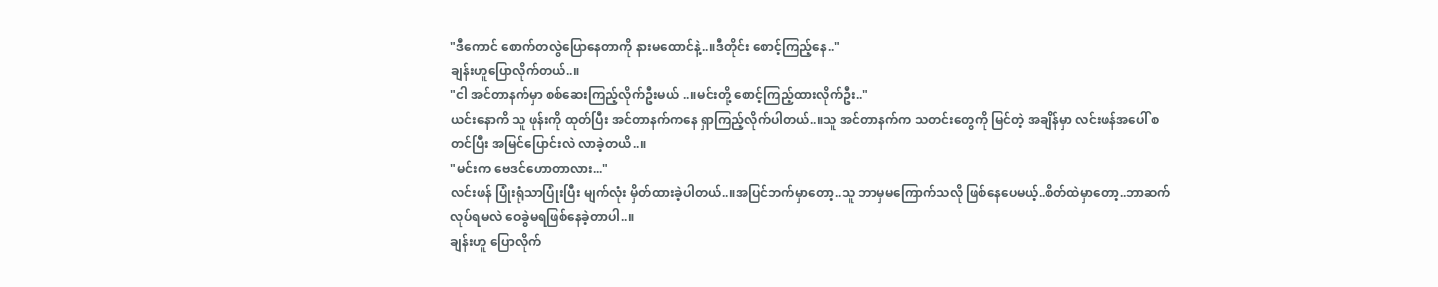"ဒီကောင် စောက်တလွဲပြောနေတာကို နားမထောင်နဲ့..။ဒီတိုင်း စောင့်ကြည့်နေ.."
ချန်းဟူပြောလိုက်တယ်..။
"ငါ အင်တာနက်မှာ စစ်ဆေးကြည့်လိုက်ဦးမယ် ..။မင်းတို့ စောင့်ကြည့်ထားလိုက်ဦး.."
ယင်းနောကိ သူ ဖုန်းကို ထုတ်ပြီး အင်တာနက်ကနေ ရှာကြည့်လိုက်ပါတယ်..။သူ အင်တာနက်က သတင်းတွေကို မြင်တဲ့ အချိန်မှာ လင်းဖန်အပေါ် စတင်ပြီး အမြင်ပြောင်းလဲ လာခဲ့တယိ..။
"မင်းက ဗေဒင်ဟောတာလား..."
လင်းဖန် ပြုံးရုံသာပြုံးပြီး မျက်လုံး မှိတ်ထားခဲ့ပါတယ်..။အပြင်ဘက်မှာတော့..သူ ဘာမှမကြောက်သလို ဖြစ်နေပေမယ့်..စိတ်ထဲမှာတော့..ဘာဆက်လုပ်ရမလဲ ဝေခွဲမရဖြစ်နေခဲ့တာပါ..။
ချန်းဟူ ပြောလိုက်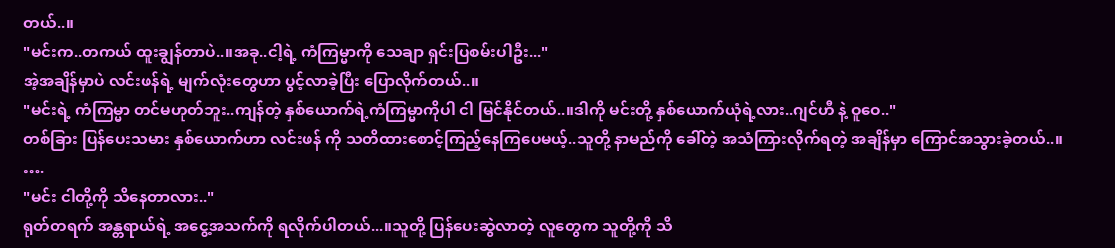တယ်..။
"မင်းက..တကယ် ထူးချွန်တာပဲ..။အခု..ငါ့ရဲ့ ကံကြမ္မာကို သေချာ ရှင်းပြစမ်းပါဦး..."
အဲ့အချိန်မှာပဲ လင်းဖန်ရဲ့ မျက်လုံးတွေဟာ ပွင့်လာခဲ့ပြီး ပြောလိုက်တယ်..။
"မင်းရဲ့ ကံကြမ္မာ တင်မဟုတ်ဘူး..ကျန်တဲ့ နှစ်ယောက်ရဲ့ကံကြမ္မာကိုပါ ငါ မြင်နိုင်တယ်..။ဒါကို မင်းတို့ နှစ်ယောက်ယုံရဲ့လား..ဂျင်ဟီ နဲ့ ဝူဝေ.."
တစ်ခြား ပြန်ပေးသမား နှစ်ယောက်ဟာ လင်းဖန် ကို သတိထားစောင့်ကြည့်နေကြပေမယ့်..သူတို့ နာမည်ကို ခေါ်တဲ့ အသံကြားလိုက်ရတဲ့ အချိန်မှာ ကြောင်အသွားခဲ့တယ်..။
….
"မင်း ငါတို့ကို သိနေတာလား.."
ရုတ်တရက် အန္တရာယ်ရဲ့ အငွေ့အသက်ကို ရလိုက်ပါတယ်...။သူတို့ ပြန်ပေးဆွဲလာတဲ့ လူတွေက သူတို့ကို သိ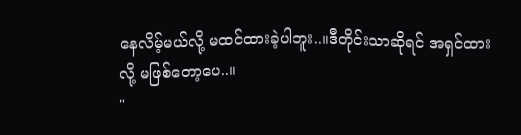နေလိမ့်မယ်လို့ မထင်ထားခဲ့ပါဘူး..။ဒီတိုင်းသာဆိုရင် အရှင်ထားလို့ မဖြစ်တော့ပေ..။
"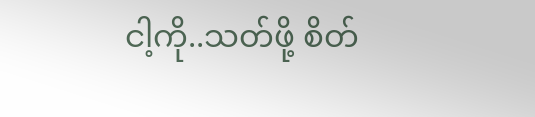ငါ့ကို..သတ်ဖို့ စိတ်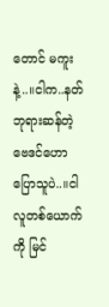တောင် မကူးနဲ့..။ငါက..နတ်ဘုရားဆန်တဲ့ ဗေဒင်ဟောပြောသူပဲ..။ငါ လူတစ်ယောက်ကို မြင်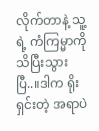လိုက်တာနဲ့ သူ့ရဲ့ ကံကြမ္မာကို သိပြီးသွားပြီ..။ဒါက ရိုးရှင်းတဲ့ အရာပဲ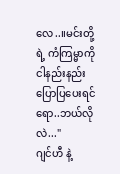လေ..။မင်းတို့ရဲ့ ကံကြမ္မာကို ငါနည်းနည်း ပြောပြပေးရင်ရော..ဘယ်လိုလဲ..."
ဂျင်ဟီ နဲ့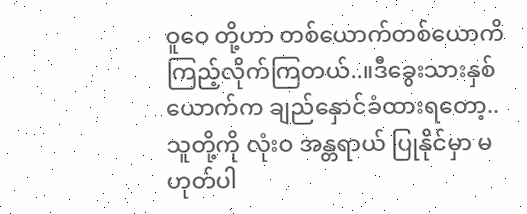ဝူဝေ တို့ဟာ တစ်ယောက်တစ်ယောကိ ကြည့်လိုက်ကြတယ်..။ဒီခွေးသားနှစ်ယောက်က ချည်နှောင်ခံထားရတော့..သူတို့ကို လုံးဝ အန္တရာယ် ပြုနိုင်မှာ မဟုတ်ပါ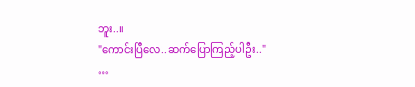ဘူး..။
"ကောင်းပြီလေ..ဆက်ပြောကြည့်ပါဦး.."
…